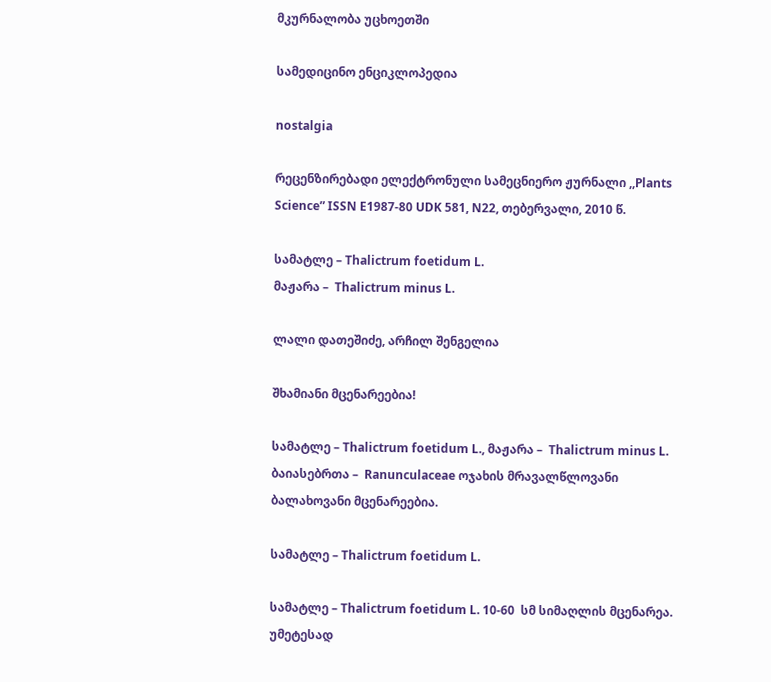მკურნალობა უცხოეთში

სამედიცინო ენციკლოპედია

nostalgia

რეცენზირებადი ელექტრონული სამეცნიერო ჟურნალი ,,Plants Science” ISSN E1987-80 UDK 581, N22, თებერვალი, 2010 წ.

სამატლე – Thalictrum foetidum L.
მაჟარა –  Thalictrum minus L.

ლალი დათეშიძე, არჩილ შენგელია

შხამიანი მცენარეებია!

სამატლე – Thalictrum foetidum L., მაჟარა –  Thalictrum minus L.  ბაიასებრთა –  Ranunculaceae ოჯახის მრავალწლოვანი ბალახოვანი მცენარეებია.

სამატლე – Thalictrum foetidum L.

სამატლე – Thalictrum foetidum L. 10-60  სმ სიმაღლის მცენარეა. უმეტესად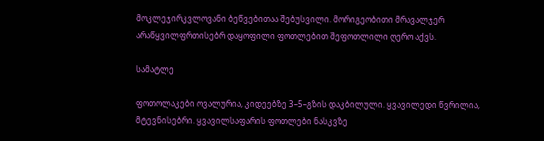მოკლეჯირკვლოვანი ბეწვებითაა შებუსვილი. მორიგეობითი მრავალჯერ არაწყვილფრთისებრ დაყოფილი ფოთლებით შეფოთლილი ღერო აქვს.

სამატლე

ფოთოლაკები ოვალურია, კიდეებზე 3–5–გზის დაკბილული. ყვავილედი წვრილია, მტევნისებრი. ყვავილსაფარის ფოთლები ნასკვზე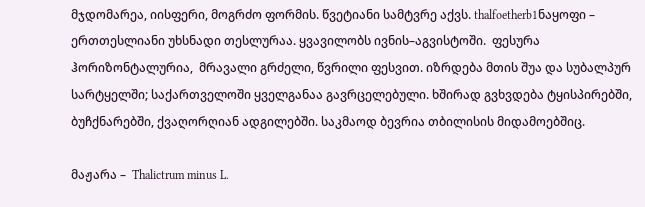მჯდომარეა, იისფერი, მოგრძო ფორმის. წვეტიანი სამტვრე აქვს. thalfoetherb1ნაყოფი – ერთთესლიანი უხსნადი თესლურაა. ყვავილობს ივნის–აგვისტოში.  ფესურა ჰორიზონტალურია,  მრავალი გრძელი, წვრილი ფესვით. იზრდება მთის შუა და სუბალპურ სარტყელში; საქართველოში ყველგანაა გავრცელებული. ხშირად გვხვდება ტყისპირებში, ბუჩქნარებში, ქვაღორღიან ადგილებში. საკმაოდ ბევრია თბილისის მიდამოებშიც.

მაჟარა –  Thalictrum minus L.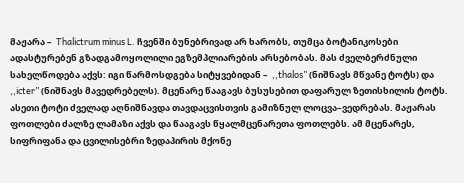მაჟარა –  Thalictrum minus L. ჩვენში ბუნებრივად არ ხარობს, თუმცა ბოტანიკოსები ადასტურებენ გზადგამოყოლილი ეგზემპლიარების არსებობას. მას ძველბერძნული სახელწოდება აქვს: იგი წარმოსდგება სიტყვებიდან –  ,,thalos” (ნიშნავს მწვანე ტოტს) და ,,icter” (ნიშნავს მავედრებელს). მცენარე წააგავს ბუსუსებით დაფარულ ზეთისხილის ტოტს. ასეთი ტოტი ძველად აღნიშნავდა თავდაცვისთვის გამიზნულ ლოცვა–ვედრებას. მაჟარას ფოთლები ძალზე ლამაზი აქვს და წააგავს წყალმცენარეთა ფოთლებს. ამ მცენარეს, სიფრიფანა და ცვილისებრი ზედაპირის მქონე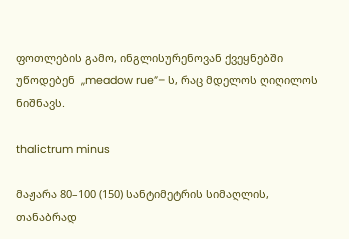ფოთლების გამო, ინგლისურენოვან ქვეყნებში უწოდებენ  ,,meadow rue”– ს, რაც მდელოს ღიღილოს ნიშნავს.

thalictrum minus

მაჟარა 80–100 (150) სანტიმეტრის სიმაღლის, თანაბრად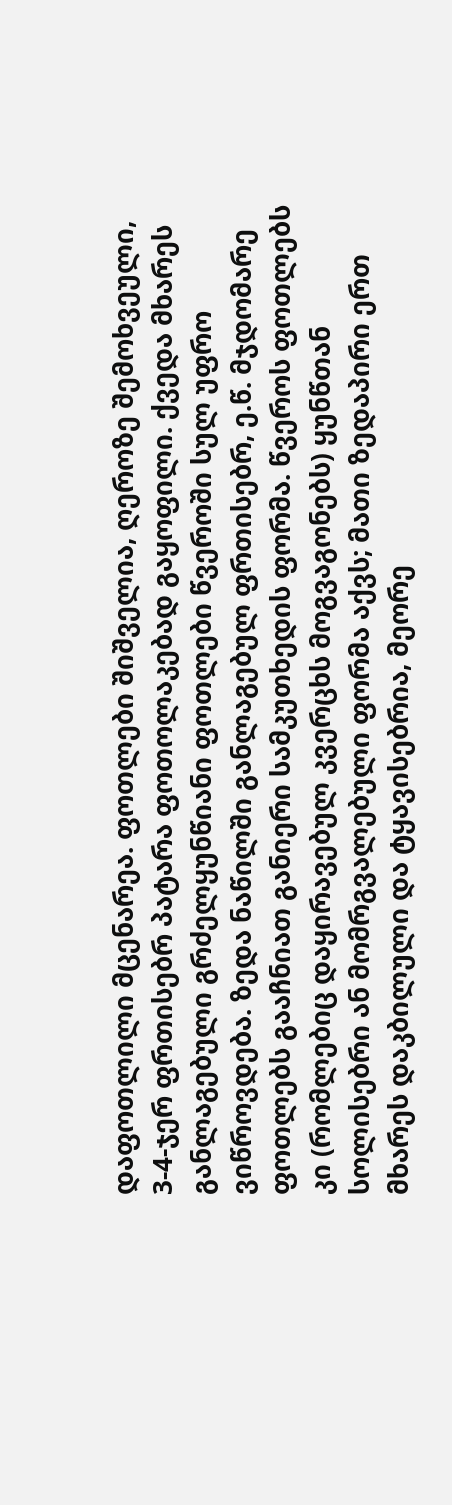დაფოთლილი მცენარეა. ფოთლები შიშველია, ღეროზე შემოხვეული, 3-4-ჯერ ფრთისებრ პატარა ფოთოლაკებად გაყოფილი. ქვედა მხარეს განლაგებული გრძელყუნწიანი ფოთლები წვეროში სულ უფრო ვიწროვდება. ზედა ნაწილში განლაგებულ ფრთისებრ, ე.წ. მჯდომარე ფოთლებს გააჩნიათ განიერი სამკუთხედის ფორმა. წვეროს ფოთლებს კი (რომლებიც დაყირავებულ კვერცხს მოგვაგონებს) ყუნწთან სოლისებრი ან მომრგვალებული ფორმა აქვს; მათი ზედაპირი ერთ მხარეს დაკბილული და ტყავისებრია, მეორე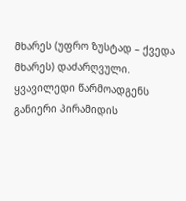მხარეს (უფრო ზუსტად – ქვედა მხარეს) დაძარღვული. ყვავილედი წარმოადგენს განიერი პირამიდის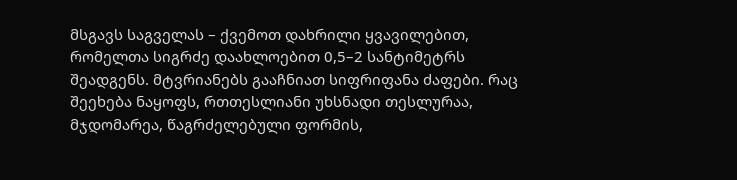მსგავს საგველას – ქვემოთ დახრილი ყვავილებით, რომელთა სიგრძე დაახლოებით 0,5–2 სანტიმეტრს შეადგენს. მტვრიანებს გააჩნიათ სიფრიფანა ძაფები. რაც შეეხება ნაყოფს, რთთესლიანი უხსნადი თესლურაა, მჯდომარეა, წაგრძელებული ფორმის,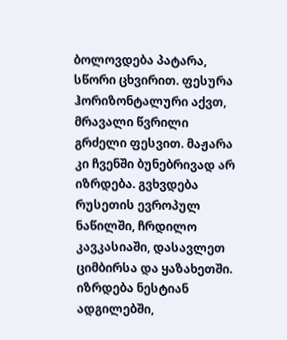ბოლოვდება პატარა, სწორი ცხვირით. ფესურა ჰორიზონტალური აქვთ, მრავალი წვრილი გრძელი ფესვით. მაჟარა კი ჩვენში ბუნებრივად არ იზრდება. გვხვდება რუსეთის ევროპულ ნაწილში, ჩრდილო კავკასიაში, დასავლეთ ციმბირსა და ყაზახეთში. იზრდება ნესტიან ადგილებში,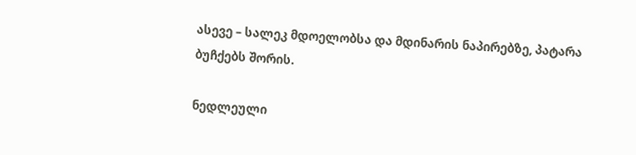ასევე – სალეკ მდოელობსა და მდინარის ნაპირებზე, პატარა ბუჩქებს შორის.

ნედლეული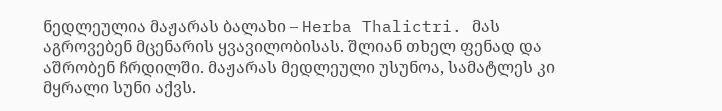ნედლეულია მაჟარას ბალახი – Herba Thalictri. მას აგროვებენ მცენარის ყვავილობისას. შლიან თხელ ფენად და აშრობენ ჩრდილში. მაჟარას მედლეული უსუნოა, სამატლეს კი მყრალი სუნი აქვს.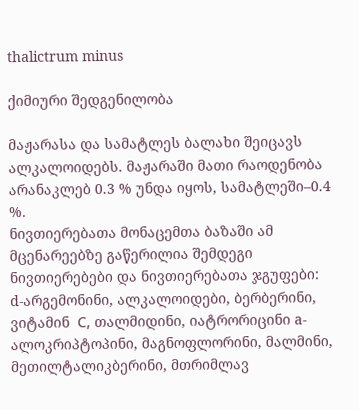thalictrum minus

ქიმიური შედგენილობა

მაჟარასა და სამატლეს ბალახი შეიცავს ალკალოიდებს. მაჟარაში მათი რაოდენობა არანაკლებ 0.3 % უნდა იყოს, სამატლეში–0.4 %.
ნივთიერებათა მონაცემთა ბაზაში ამ მცენარეებზე გაწერილია შემდეგი ნივთიერებები და ნივთიერებათა ჯგუფები: d-არგემონინი, ალკალოიდები, ბერბერინი,  ვიტამინ  С, თალმიდინი, იატრორიცინი a-ალოკრიპტოპინი, მაგნოფლორინი, მალმინი, მეთილტალიკბერინი, მთრიმლავ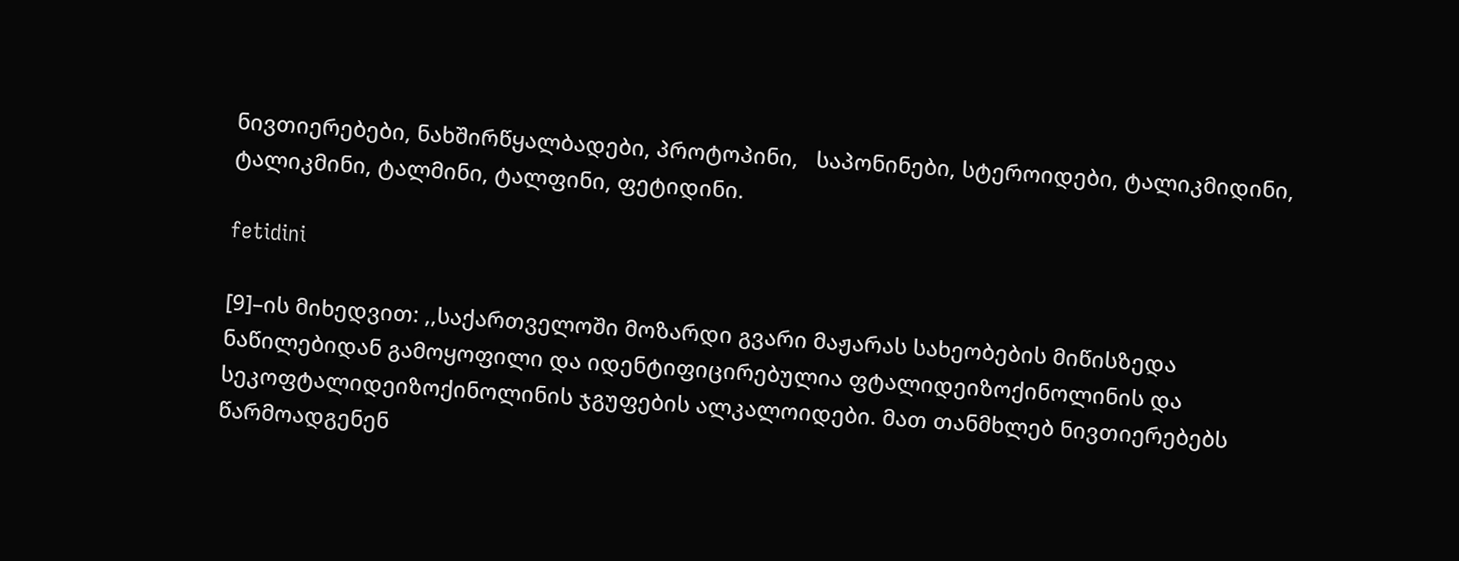ნივთიერებები, ნახშირწყალბადები, პროტოპინი,   საპონინები, სტეროიდები, ტალიკმიდინი,  ტალიკმინი, ტალმინი, ტალფინი, ფეტიდინი.

fetidini

[9]–ის მიხედვით: ,,საქართველოში მოზარდი გვარი მაჟარას სახეობების მიწისზედა ნაწილებიდან გამოყოფილი და იდენტიფიცირებულია ფტალიდეიზოქინოლინის და სეკოფტალიდეიზოქინოლინის ჯგუფების ალკალოიდები. მათ თანმხლებ ნივთიერებებს წარმოადგენენ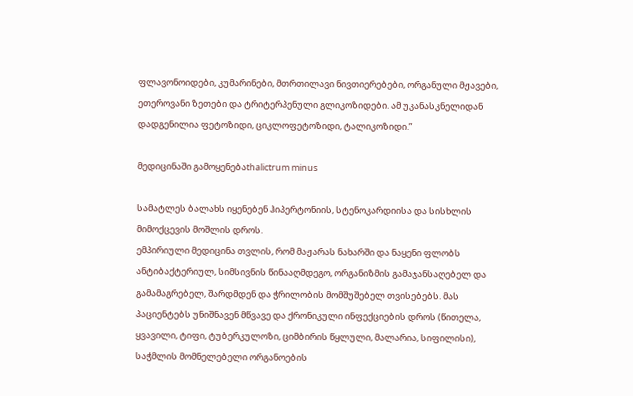ფლავონოიდები, კუმარინები, მთრთილავი ნივთიერებები, ორგანული მჟავები, ეთეროვანი ზეთები და ტრიტერპენული გლიკოზიდები. ამ უკანასკნელიდან დადგენილია ფეტოზიდი, ციკლოფეტოზიდი, ტალიკოზიდი.”

მედიცინაში გამოყენებაthalictrum minus

სამატლეს ბალახს იყენებენ ჰიპერტონიის, სტენოკარდიისა და სისხლის მიმოქცევის მოშლის დროს.
ემპირიული მედიცინა თვლის, რომ მაჟარას ნახარში და ნაყენი ფლობს ანტიბაქტერიულ, სიმსივნის წინააღმდეგო, ორგანიზმის გამაჯანსაღებელ და გამამაგრებელ, შარდმდენ და ჭრილობის მომშუშებელ თვისებებს. მას პაციენტებს უნიშნავენ მწვავე და ქრონიკული ინფექციების დროს (წითელა, ყვავილი, ტიფი, ტუბერკულოზი, ციმბირის წყლული, მალარია, სიფილისი), საჭმლის მომნელებელი ორგანოების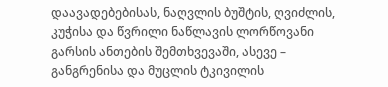დაავადებებისას, ნაღვლის ბუშტის, ღვიძლის, კუჭისა და წვრილი ნაწლავის ლორწოვანი გარსის ანთების შემთხვევაში, ასევე – განგრენისა და მუცლის ტკივილის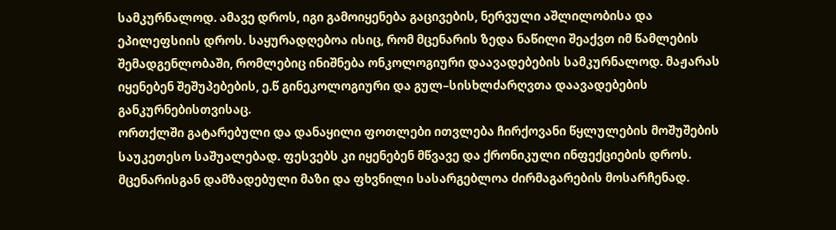სამკურნალოდ. ამავე დროს, იგი გამოიყენება გაცივების, ნერვული აშლილობისა და ეპილეფსიის დროს. საყურადღებოა ისიც, რომ მცენარის ზედა ნაწილი შეაქვთ იმ წამლების შემადგენლობაში, რომლებიც ინიშნება ონკოლოგიური დაავადებების სამკურნალოდ. მაჟარას იყენებენ შეშუპებების, ე.წ გინეკოლოგიური და გულ–სისხლძარღვთა დაავადებების განკურნებისთვისაც.
ორთქლში გატარებული და დანაყილი ფოთლები ითვლება ჩირქოვანი წყლულების მოშუშების საუკეთესო საშუალებად. ფესვებს კი იყენებენ მწვავე და ქრონიკული ინფექციების დროს. მცენარისგან დამზადებული მაზი და ფხვნილი სასარგებლოა ძირმაგარების მოსარჩენად.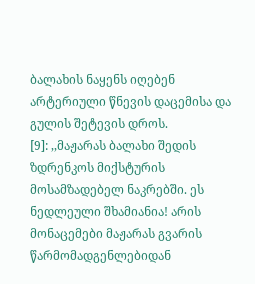ბალახის ნაყენს იღებენ არტერიული წნევის დაცემისა და გულის შეტევის დროს.
[9]: ,,მაჟარას ბალახი შედის ზდრენკოს მიქსტურის მოსამზადებელ ნაკრებში. ეს ნედლეული შხამიანია! არის მონაცემები მაჟარას გვარის წარმომადგენლებიდან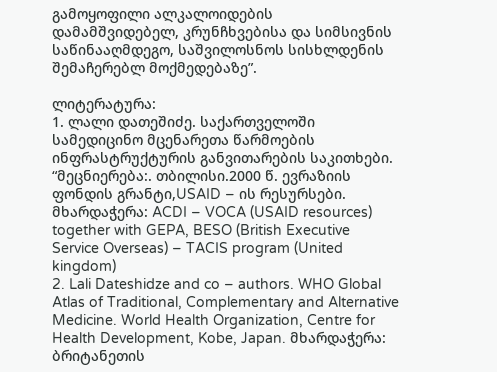გამოყოფილი ალკალოიდების დამამშვიდებელ, კრუნჩხვებისა და სიმსივნის საწინააღმდეგო, საშვილოსნოს სისხლდენის შემაჩერებლ მოქმედებაზე”.

ლიტერატურა:
1. ლალი დათეშიძე. საქართველოში სამედიცინო მცენარეთა წარმოების ინფრასტრუქტურის განვითარების საკითხები. “მეცნიერება:. თბილისი.2000 წ. ევრაზიის ფონდის გრანტი,USAID – ის რესურსები. მხარდაჭერა: ACDI – VOCA (USAID resources) together with GEPA, BESO (British Executive Service Overseas) – TACIS program (United kingdom)
2. Lali Dateshidze and co – authors. WHO Global Atlas of Traditional, Complementary and Alternative Medicine. World Health Organization, Centre for Health Development, Kobe, Japan. მხარდაჭერა: ბრიტანეთის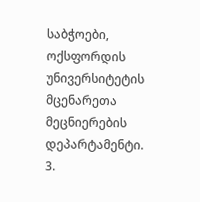საბჭოები, ოქსფორდის უნივერსიტეტის მცენარეთა მეცნიერების დეპარტამენტი.
3.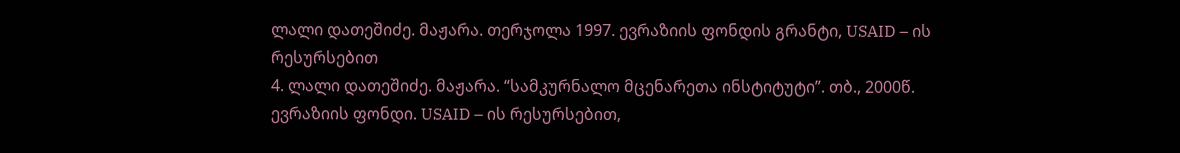ლალი დათეშიძე. მაჟარა. თერჯოლა 1997. ევრაზიის ფონდის გრანტი, USAID – ის რესურსებით
4. ლალი დათეშიძე. მაჟარა. “სამკურნალო მცენარეთა ინსტიტუტი”. თბ., 2000წ. ევრაზიის ფონდი. USAID – ის რესურსებით,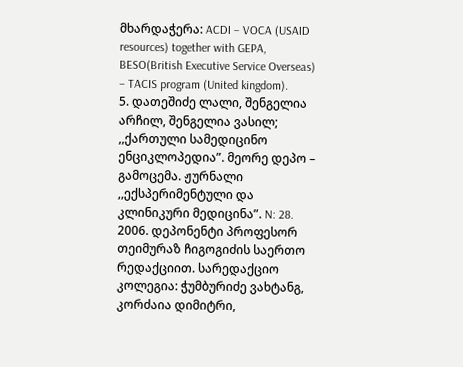მხარდაჭერა: ACDI – VOCA (USAID resources) together with GEPA, BESO(British Executive Service Overseas) – TACIS program (United kingdom).
5. დათეშიძე ლალი, შენგელია არჩილ, შენგელია ვასილ; ,,ქართული სამედიცინო ენციკლოპედია”. მეორე დეპო – გამოცემა. ჟურნალი ,,ექსპერიმენტული და კლინიკური მედიცინა”. N: 28. 2006. დეპონენტი პროფესორ თეიმურაზ ჩიგოგიძის საერთო რედაქციით. სარედაქციო კოლეგია: ჭუმბურიძე ვახტანგ, კორძაია დიმიტრი,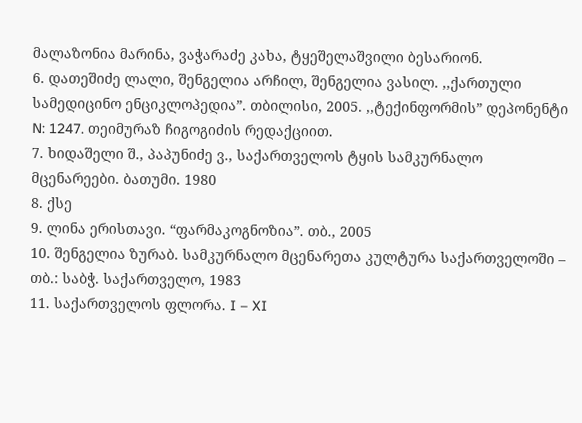მალაზონია მარინა, ვაჭარაძე კახა, ტყეშელაშვილი ბესარიონ.
6. დათეშიძე ლალი, შენგელია არჩილ, შენგელია ვასილ. ,,ქართული სამედიცინო ენციკლოპედია”. თბილისი, 2005. ,,ტექინფორმის” დეპონენტი N: 1247. თეიმურაზ ჩიგოგიძის რედაქციით.
7. ხიდაშელი შ., პაპუნიძე ვ., საქართველოს ტყის სამკურნალო მცენარეები. ბათუმი. 1980
8. ქსე
9. ლინა ერისთავი. “ფარმაკოგნოზია”. თბ., 2005
10. შენგელია ზურაბ. სამკურნალო მცენარეთა კულტურა საქართველოში – თბ.: საბჭ. საქართველო, 1983
11. საქართველოს ფლორა. I – XI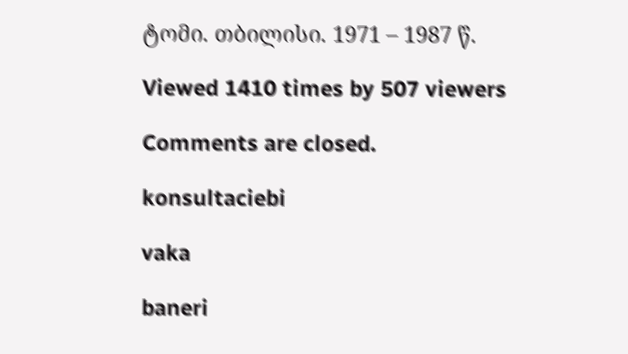ტომი. თბილისი. 1971 – 1987 წ.

Viewed 1410 times by 507 viewers

Comments are closed.

konsultaciebi

vaka

baneri